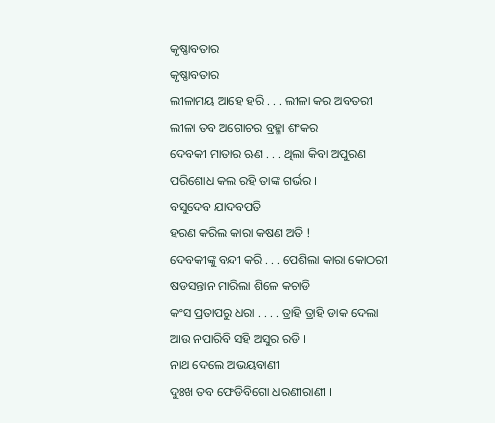କୃଷ୍ଣାବତାର
କୃଷ୍ଣାବତାର
ଲୀଳାମୟ ଆହେ ହରି . . . ଲୀଳା କର ଅବତରୀ
ଲୀଳା ତବ ଅଗୋଚର ବ୍ରହ୍ମା ଶଂକର
ଦେବକୀ ମାତାର ଋଣ . . . ଥିଲା କିବା ଅପୁରଣ
ପରିଶୋଧ କଲ ରହି ତାଙ୍କ ଗର୍ଭର ।
ବସୁଦେବ ଯାଦବପତି
ହରଣ କରିଲ କାରା କଷଣ ଅତି !
ଦେବକୀଙ୍କୁ ବନ୍ଦୀ କରି . . . ପେଶିଲା କାରା କୋଠରୀ
ଷଡସନ୍ତାନ ମାରିଲା ଶିଳେ କଚାଡି
କଂସ ପ୍ରତାପରୁ ଧରା . . . . ତ୍ରାହି ତ୍ରାହି ଡାକ ଦେଲା
ଆଉ ନପାରିବି ସହି ଅସୁର ରଡି ।
ନାଥ ଦେଲେ ଅଭୟବାଣୀ
ଦୁଃଖ ତବ ଫେଡିବିଗୋ ଧରଣୀରାଣୀ ।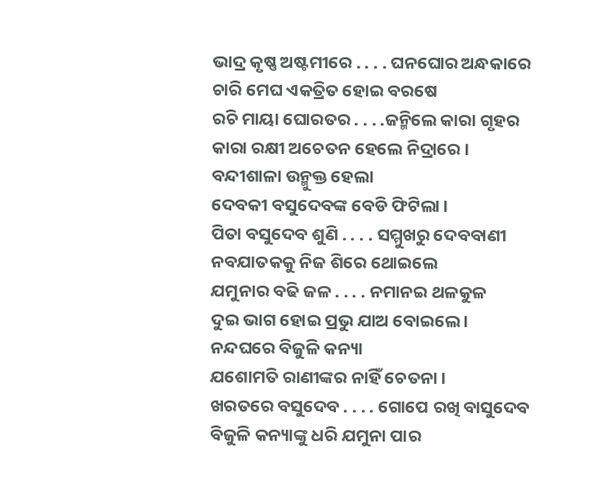ଭାଦ୍ର କୃଷ୍ଣ ଅଷ୍ଟମୀରେ . . . . ଘନଘୋର ଅନ୍ଧକାରେ
ଚାରି ମେଘ ଏକତ୍ରିତ ହୋଇ ବରଷେ
ରଚି ମାୟା ଘୋରତର . . . .ଜନ୍ମିଲେ କାରା ଗୃହର
କାରା ରକ୍ଷୀ ଅଚେତନ ହେଲେ ନିଦ୍ରାରେ ।
ବନ୍ଦୀଶାଳା ଉନ୍ମୁକ୍ତ ହେଲା
ଦେବକୀ ବସୁଦେବଙ୍କ ବେଡି ଫିଟିଲା ।
ପିତା ବସୁଦେବ ଶୁଣି . . . . ସମ୍ମୁଖରୁ ଦେବବାଣୀ
ନବଯାତକକୁ ନିଜ ଶିରେ ଥୋଇଲେ
ଯମୁନାର ବଢି ଜଳ . . . . ନମାନଇ ଥଳକୁଳ
ଦୁଇ ଭାଗ ହୋଇ ପ୍ରଭୁ ଯାଅ ବୋଇଲେ ।
ନନ୍ଦଘରେ ବିଜୁଳି କନ୍ୟା
ଯଶୋମତି ରାଣୀଙ୍କର ନାହିଁ ଚେତନା ।
ଖରତରେ ବସୁଦେବ . . . . ଗୋପେ ରଖି ବାସୁଦେବ
ବିଜୁଳି କନ୍ୟାଙ୍କୁ ଧରି ଯମୁନା ପାର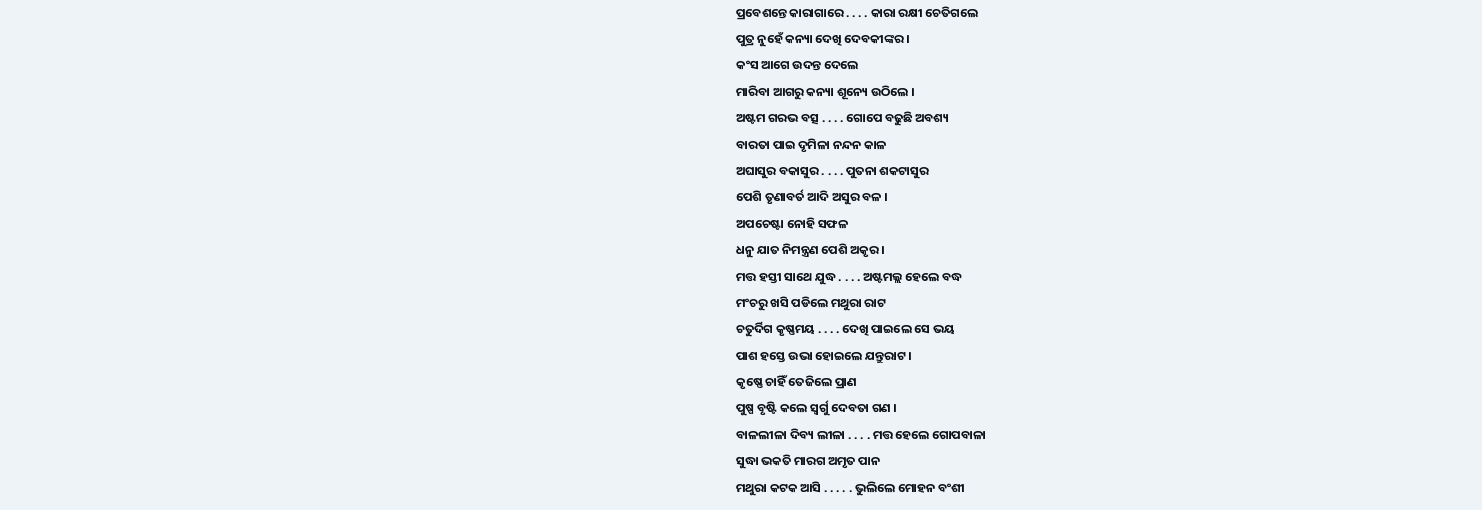ପ୍ରବେଶନ୍ତେ କାରାଗାରେ . . . . କାରା ରକ୍ଷୀ ଚେତିଗଲେ
ପୁତ୍ର ନୁହେଁ କନ୍ୟା ଦେଖି ଦେବକୀଙ୍କର ।
କଂସ ଆଗେ ଉଦନ୍ତ ଦେଲେ
ମାରିବା ଆଗରୁ କନ୍ୟା ଶୂନ୍ୟେ ଉଠିଲେ ।
ଅଷ୍ଟମ ଗରଭ ବତ୍ସ . . . . ଗୋପେ ବଢୁଛି ଅବଶ୍ୟ
ବାରତା ପାଇ ଦୃମିଳା ନନ୍ଦନ କାଳ
ଅଘାସୁର ବକାସୁର . . . . ପୁତନା ଶକଟାସୁର
ପେଶି ତୃଣାବର୍ତ ଆଦି ଅସୁର ବଳ ।
ଅପଚେଷ୍ଟା ନୋହି ସଫଳ
ଧନୁ ଯାତ ନିମନ୍ତ୍ରଣ ପେଶି ଅକୃର ।
ମତ୍ତ ହସ୍ତୀ ସାଥେ ଯୁଦ୍ଧ . . . . ଅଷ୍ଟମଲ୍ଲ ହେଲେ ବଦ୍ଧ
ମଂଚରୁ ଖସି ପଡିଲେ ମଥୁରା ରାଟ
ଚତୁର୍ଦିଗ କୃଷ୍ଣମୟ . . . . ଦେଖି ପାଇଲେ ସେ ଭୟ
ପାଶ ହସ୍ତେ ଉଭା ହୋଇଲେ ଯନ୍ତୁରାଟ ।
କୃଷ୍ଣେ ଚାହିଁ ତେଜିଲେ ପ୍ରାଣ
ପୁଷ୍ପ ବୃଷ୍ଟି କଲେ ସ୍ୱର୍ଗୁ ଦେବତା ଗଣ ।
ବାଳଲୀଳା ଦିବ୍ୟ ଲୀଳା . . . . ମତ୍ତ ହେଲେ ଗୋପବାଳା
ସୁଦ୍ଧା ଭକତି ମାରଗ ଅମୃତ ପାନ
ମଥୁରା କଟକ ଆସି . . . . . ଭୁଲିଲେ ମୋହନ ବଂଶୀ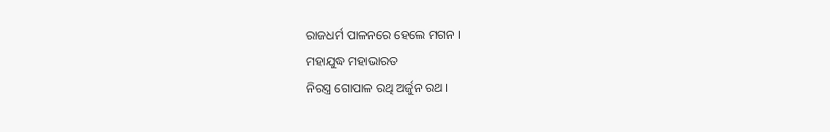ରାଜଧର୍ମ ପାଳନରେ ହେଲେ ମଗନ ।
ମହାଯୁଦ୍ଧ ମହାଭାରତ
ନିରସ୍ତ୍ର ଗୋପାଳ ରଥି ଅର୍ଜୁନ ରଥ ।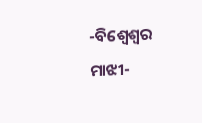-ବିଶ୍ଵେଶ୍ୱର ମାଝୀ-